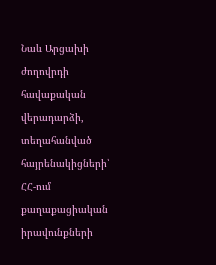Նաև Արցախի ժողովրդի հավաքական վերադարձի, տեղահանված հայրենակիցների՝ ՀՀ-ում քաղաքացիական իրավունքների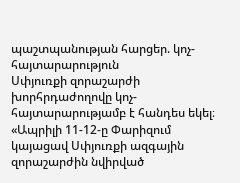պաշտպանության հարցեր. կոչ-հայտարարություն
Սփյուռքի զորաշարժի խորհրդաժողովը կոչ-հայտարարությամբ է հանդես եկել։
«Ապրիլի 11-12-ը Փարիզում կայացավ Սփյուռքի ազգային զորաշարժին նվիրված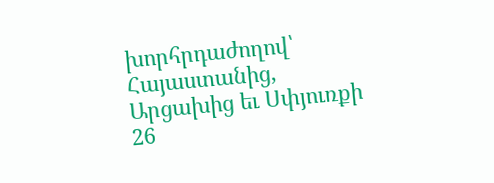խորհրդաժողով՝ Հայաստանից, Արցախից եւ Սփյուռքի 26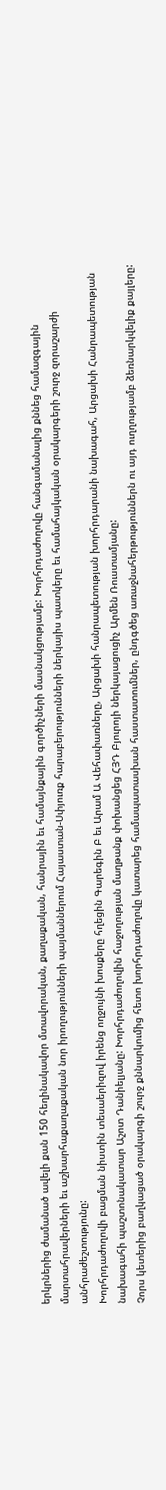երկրներից ժամանած ավելի քան 150 հեղինակավոր մտավորական, քաղաքական, հանրային եւ համայնքային գործիչների մասնակցությամբ: Խորհրդաժողովը հանգամանալից քննեց համազգային մարտահրավերների եւ աշխարհաքաղաքական նոր իրողությունների պայմաններում Հայաստան-Սփյուռք հարաբերությունների ներկայիս պատկերը եւ համահայկական օրակարգերի շուրջ զորաշարժի անհրաժեշտությունը:
Խորհրդաժողովի բացման նիստին տեսաերիզով իրենց ողջույնի խոսքերը հղեցին Գարեգին Բ եւ Արամ Ա Վեհափառները, Արցախի հանրապետության խորհրդարանի նախագահ, Արցախի Հանրապետության նախագահի պաշտոնակատար Աշոտ Դանիելյանը: Խորհրդաժողովին հաջողության մաղթանք փոխանցեց ՀՅԴ Բյուրոյի ներկայացուցիչ Արմեն Ռուստամյանը:
Չորս կետերից բաղկացած օրակարգի շուրջ քննարկումից հետո խորհրդաժողովը կատարեց համապատասխան հաստատումներ, ընդգծեց առաջնահերթություններն ու այդ ուղղությամբ ձեռնարկվելիք քայլերը: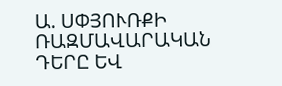Ա. ՍՓՅՈՒՌՔԻ ՌԱԶՄԱՎԱՐԱԿԱՆ ԴԵՐԸ ԵՎ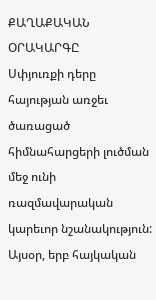ՔԱՂԱՔԱԿԱՆ ՕՐԱԿԱՐԳԸ
Սփյուռքի դերը հայության առջեւ ծառացած հիմնահարցերի լուծման մեջ ունի ռազմավարական կարեւոր նշանակություն: Այսօր, երբ հայկական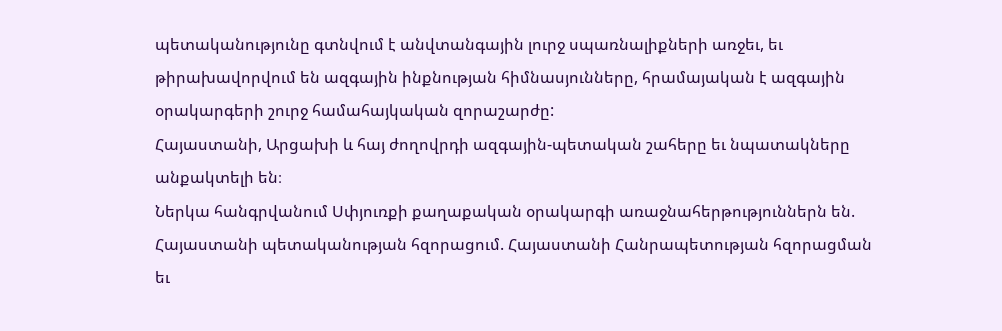պետականությունը գտնվում է անվտանգային լուրջ սպառնալիքների առջեւ, եւ թիրախավորվում են ազգային ինքնության հիմնասյունները, հրամայական է ազգային օրակարգերի շուրջ համահայկական զորաշարժը:
Հայաստանի, Արցախի և հայ ժողովրդի ազգային-պետական շահերը եւ նպատակները անքակտելի են։
Ներկա հանգրվանում Սփյուռքի քաղաքական օրակարգի առաջնահերթություններն են.
Հայաստանի պետականության հզորացում. Հայաստանի Հանրապետության հզորացման եւ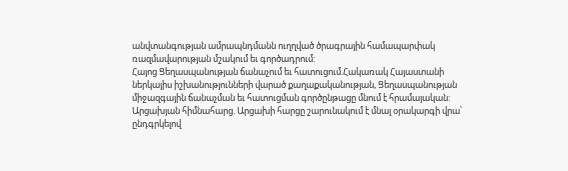անվտանգության ամրապնդմանն ուղղված ծրագրային համապարփակ ռազմավարության մշակում եւ գործադրում:
Հայոց Ցեղասպանության ճանաչում եւ հատուցում.Հակառակ Հայաստանի ներկայիս իշխանությունների վարած քաղաքականության, Ցեղասպանության միջազգային ճանաչման եւ հատուցման գործընթացը մնում է հրամայական:
Արցախյան հիմնահարց. Արցախի հարցը շարունակում է մնալ օրակարգի վրա՝ ընդգրկելով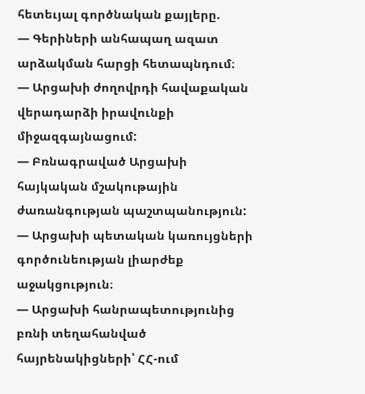հետեւյալ գործնական քայլերը.
— Գերիների անհապաղ ազատ արձակման հարցի հետապնդում։
— Արցախի ժողովրդի հավաքական վերադարձի իրավունքի միջազգայնացում:
— Բռնագրաված Արցախի հայկական մշակութային ժառանգության պաշտպանություն:
— Արցախի պետական կառույցների գործունեության լիարժեք աջակցություն։
— Արցախի հանրապետությունից բռնի տեղահանված հայրենակիցների՝ ՀՀ-ում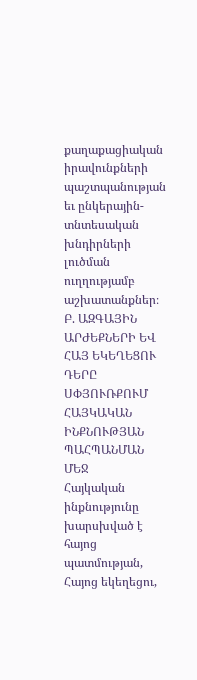քաղաքացիական իրավունքների պաշտպանության եւ ընկերային-տնտեսական խնդիրների լուծման ուղղությամբ աշխատանքներ։
Բ. ԱԶԳԱՅԻՆ ԱՐԺԵՔՆԵՐԻ ԵՎ ՀԱՅ ԵԿԵՂԵՑՈՒ ԴԵՐԸ ՍՓՅՈՒՌՔՈՒՄ ՀԱՅԿԱԿԱՆ ԻՆՔՆՈՒԹՅԱՆ ՊԱՀՊԱՆՄԱՆ ՄԵՋ
Հայկական ինքնությունը խարսխված է հայոց պատմության, Հայոց եկեղեցու,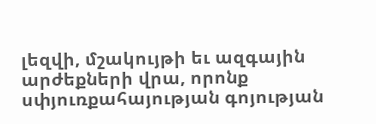լեզվի, մշակույթի եւ ազգային արժեքների վրա, որոնք սփյուռքահայության գոյության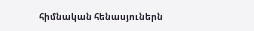հիմնական հենասյուներն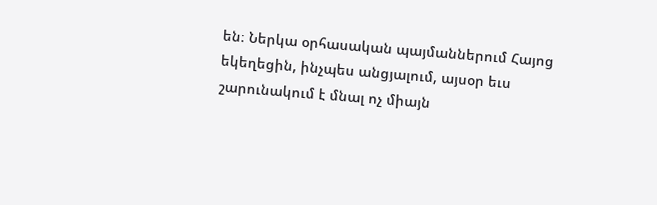են։ Ներկա օրհասական պայմաններում Հայոց եկեղեցին, ինչպես անցյալում, այսօր եւս շարունակում է մնալ ոչ միայն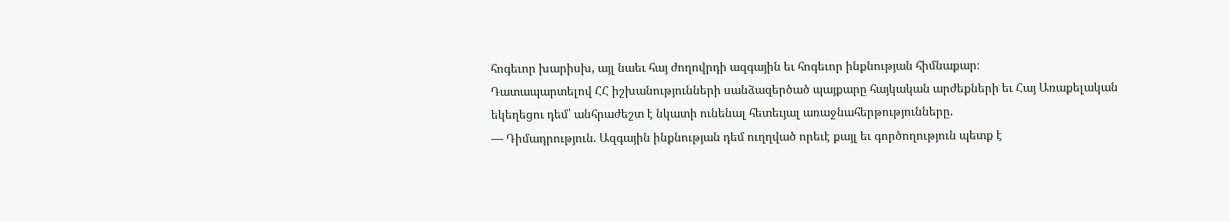հոգեւոր խարիսխ, այլ նաեւ հայ ժողովրդի ազգային եւ հոգեւոր ինքնության հիմնաքար։
Դատապարտելով ՀՀ իշխանությունների սանձազերծած պայքարը հայկական արժեքների եւ Հայ Առաքելական եկեղեցու դեմ՝ անհրաժեշտ է նկատի ունենալ հետեւյալ առաջնահերթությունները.
— Դիմադրություն. Ազգային ինքնության դեմ ուղղված որեւէ քայլ եւ գործողություն պետք է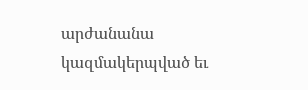արժանանա կազմակերպված եւ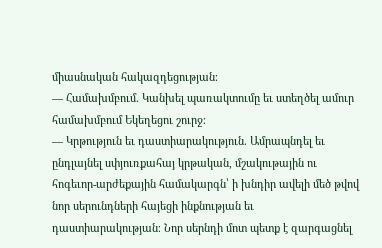միասնական հակազդեցության։
— Համախմբում. Կանխել պառակտումը եւ ստեղծել ամուր համախմբում Եկեղեցու շուրջ։
— Կրթություն եւ դաստիարակություն. Ամրապնդել եւ ընդլայնել սփյուռքահայ կրթական, մշակութային ու հոգեւոր-արժեքային համակարգն՝ ի խնդիր ավելի մեծ թվով նոր սերունդների հայեցի ինքնության եւ դաստիարակության։ Նոր սերնդի մոտ պետք է զարգացնել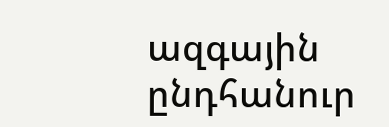ազգային ընդհանուր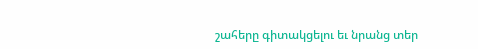շահերը գիտակցելու եւ նրանց տեր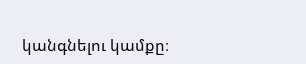կանգնելու կամքը։